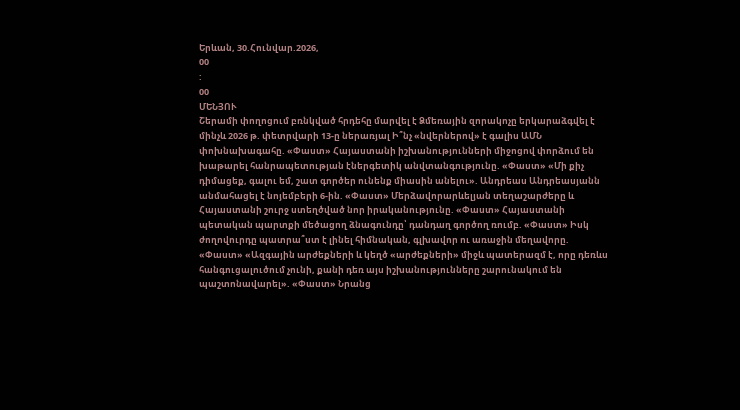Երևան, 30.Հունվար.2026,
00
:
00
ՄԵՆՅՈՒ
Շերամի փողոցում բռնկված հրդեհը մարվել է Ձմեռային զորակոչը երկարաձգվել է մինչև 2026 թ. փետրվարի 13-ը ներառյալ Ի՞նչ «նվերներով» է գալիս ԱՄՆ փոխնախագահը. «Փաստ» Հայաստանի իշխանությունների միջոցով փորձում են խաթարել հանրապետության էներգետիկ անվտանգությունը. «Փաստ» «Մի քիչ դիմացեք, գալու եմ, շատ գործեր ունենք միասին անելու». Անդրեաս Անդրեասյանն անմահացել է նոյեմբերի 6-ին. «Փաստ» Մերձավորարևելյան տեղաշարժերը և Հայաստանի շուրջ ստեղծված նոր իրականությունը. «Փաստ» Հայաստանի պետական պարտքի մեծացող ձնագունդը՝ դանդաղ գործող ռումբ. «Փաստ» Իսկ ժողովուրդը պատրա՞ստ է լինել հիմնական, գլխավոր ու առաջին մեղավորը. «Փաստ» «Ազգային արժեքների և կեղծ «արժեքների» միջև պատերազմ է, որը դեռևս հանգուցալուծում չունի, քանի դեռ այս իշխանությունները շարունակում են պաշտոնավարել». «Փաստ» Նրանց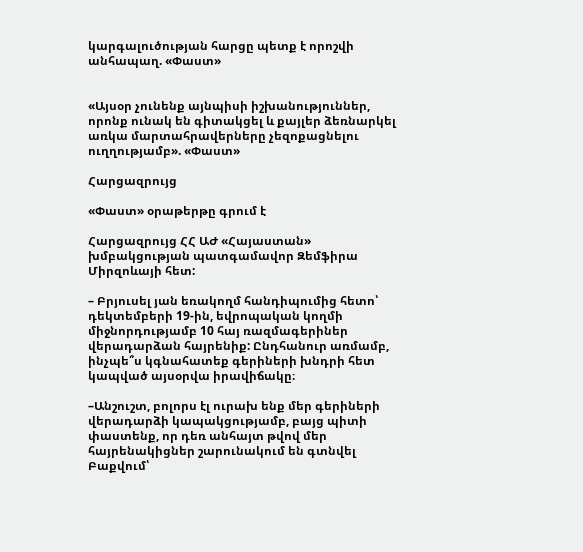կարգալուծության հարցը պետք է որոշվի անհապաղ. «Փաստ»


«Այսօր չունենք այնպիսի իշխանություններ, որոնք ունակ են գիտակցել և քայլեր ձեռնարկել առկա մարտահրավերները չեզոքացնելու ուղղությամբ». «Փաստ»

Հարցազրույց

«Փաստ» օրաթերթը գրում է

Հարցազրույց ՀՀ ԱԺ «Հայաստան» խմբակցության պատգամավոր Զեմֆիրա Միրզոևայի հետ:

– Բրյուսել յան եռակողմ հանդիպումից հետո՝ դեկտեմբերի 19-ին, եվրոպական կողմի միջնորդությամբ 10 հայ ռազմագերիներ վերադարձան հայրենիք: Ընդհանուր առմամբ, ինչպե՞ս կգնահատեք գերիների խնդրի հետ կապված այսօրվա իրավիճակը։

–Անշուշտ, բոլորս էլ ուրախ ենք մեր գերիների վերադարձի կապակցությամբ, բայց պիտի փաստենք, որ դեռ անհայտ թվով մեր հայրենակիցներ շարունակում են գտնվել Բաքվում՝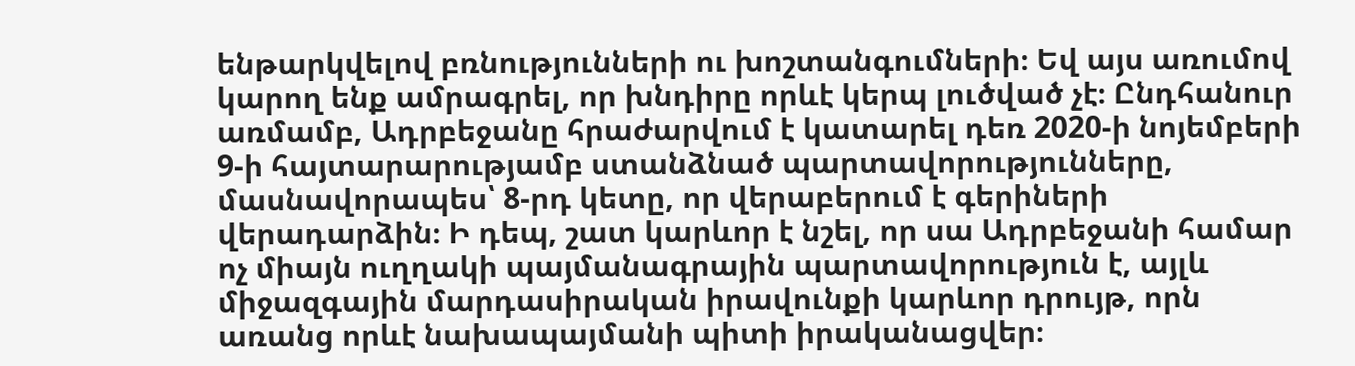ենթարկվելով բռնությունների ու խոշտանգումների։ Եվ այս առումով կարող ենք ամրագրել, որ խնդիրը որևէ կերպ լուծված չէ։ Ընդհանուր առմամբ, Ադրբեջանը հրաժարվում է կատարել դեռ 2020-ի նոյեմբերի 9-ի հայտարարությամբ ստանձնած պարտավորությունները, մասնավորապես՝ 8-րդ կետը, որ վերաբերում է գերիների վերադարձին։ Ի դեպ, շատ կարևոր է նշել, որ սա Ադրբեջանի համար ոչ միայն ուղղակի պայմանագրային պարտավորություն է, այլև միջազգային մարդասիրական իրավունքի կարևոր դրույթ, որն առանց որևէ նախապայմանի պիտի իրականացվեր։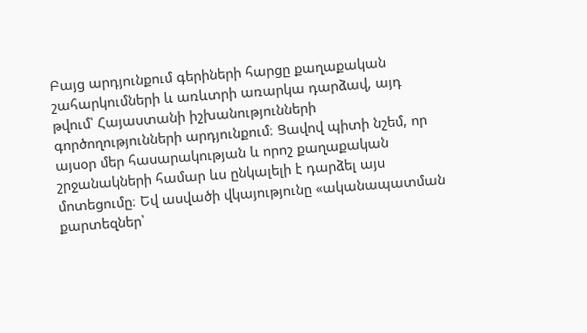Բայց արդյունքում գերիների հարցը քաղաքական շահարկումների և առևտրի առարկա դարձավ, այդ թվում՝ Հայաստանի իշխանությունների գործողությունների արդյունքում։ Ցավով պիտի նշեմ, որ այսօր մեր հասարակության և որոշ քաղաքական շրջանակների համար ևս ընկալելի է դարձել այս մոտեցումը։ Եվ ասվածի վկայությունը «ականապատման քարտեզներ՝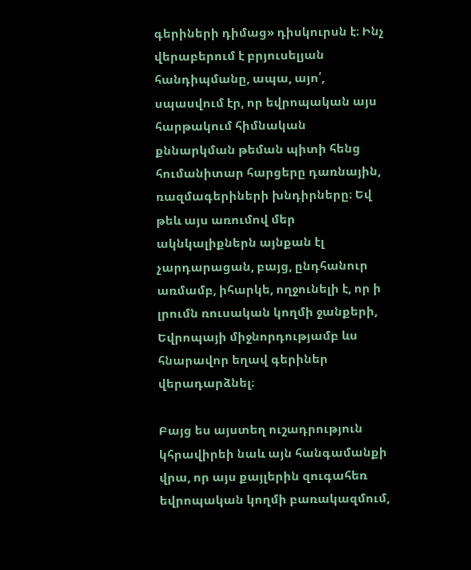գերիների դիմաց» դիսկուրսն է։ Ինչ վերաբերում է բրյուսելյան հանդիպմանը, ապա, այո՛, սպասվում էր, որ եվրոպական այս հարթակում հիմնական քննարկման թեման պիտի հենց հումանիտար հարցերը դառնային, ռազմագերիների խնդիրները։ Եվ թեև այս առումով մեր ակնկալիքներն այնքան էլ չարդարացան, բայց, ընդհանուր առմամբ, իհարկե, ողջունելի է, որ ի լրումն ռուսական կողմի ջանքերի, Եվրոպայի միջնորդությամբ ևս հնարավոր եղավ գերիներ վերադարձնել։

Բայց ես այստեղ ուշադրություն կհրավիրեի նաև այն հանգամանքի վրա, որ այս քայլերին զուգահեռ եվրոպական կողմի բառակազմում,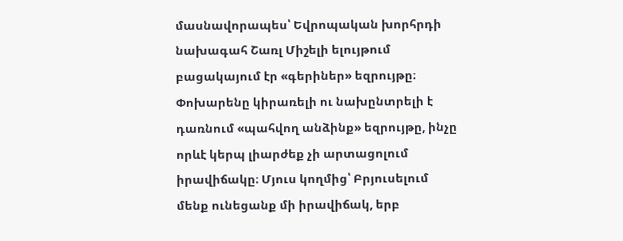մասնավորապես՝ Եվրոպական խորհրդի նախագահ Շառլ Միշելի ելույթում բացակայում էր «գերիներ» եզրույթը։ Փոխարենը կիրառելի ու նախընտրելի է դառնում «պահվող անձինք» եզրույթը, ինչը որևէ կերպ լիարժեք չի արտացոլում իրավիճակը։ Մյուս կողմից՝ Բրյուսելում մենք ունեցանք մի իրավիճակ, երբ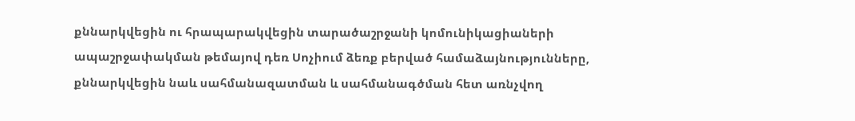քննարկվեցին ու հրապարակվեցին տարածաշրջանի կոմունիկացիաների ապաշրջափակման թեմայով դեռ Սոչիում ձեռք բերված համաձայնությունները, քննարկվեցին նաև սահմանազատման և սահմանագծման հետ առնչվող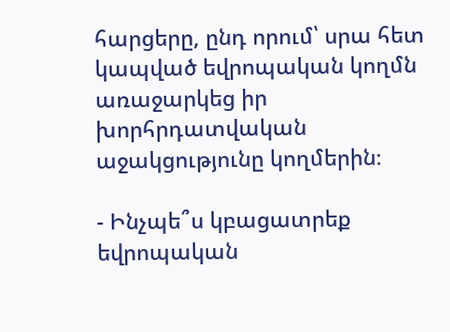հարցերը, ընդ որում՝ սրա հետ կապված եվրոպական կողմն առաջարկեց իր խորհրդատվական աջակցությունը կողմերին։

- Ինչպե՞ս կբացատրեք եվրոպական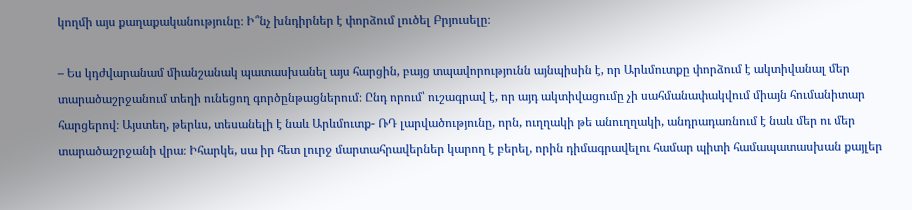կողմի այս քաղաքականությունը։ Ի՞նչ խնդիրներ է փորձում լուծել Բրյուսելը։

– Ես կդժվարանամ միանշանակ պատասխանել այս հարցին, բայց տպավորությունն այնպիսին է, որ Արևմուտքը փորձում է ակտիվանալ մեր տարածաշրջանում տեղի ունեցող գործընթացներում։ Ընդ որում՝ ուշագրավ է, որ այդ ակտիվացումը չի սահմանափակվում միայն հումանիտար հարցերով։ Այստեղ, թերևս, տեսանելի է նաև Արևմուտք- ՌԴ լարվածությունը, որն, ուղղակի թե անուղղակի, անդրադառնում է նաև մեր ու մեր տարածաշրջանի վրա։ Իհարկե, սա իր հետ լուրջ մարտահրավերներ կարող է բերել, որին դիմագրավելու համար պիտի համապատասխան քայլեր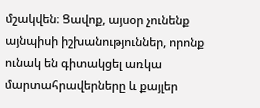մշակվեն։ Ցավոք, այսօր չունենք այնպիսի իշխանություններ, որոնք ունակ են գիտակցել առկա մարտահրավերները և քայլեր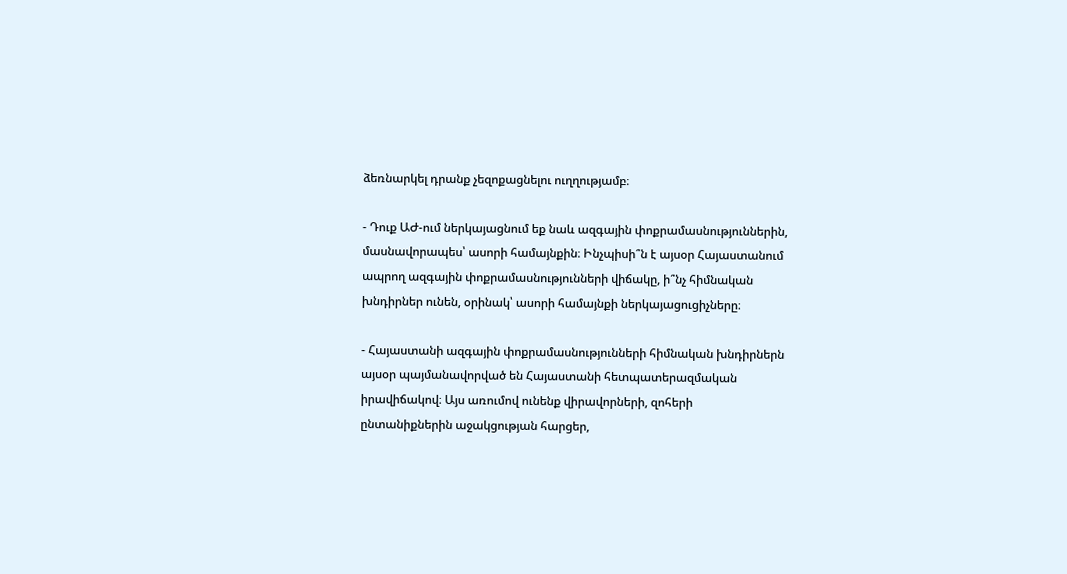ձեռնարկել դրանք չեզոքացնելու ուղղությամբ։

- Դուք ԱԺ-ում ներկայացնում եք նաև ազգային փոքրամասնություններին, մասնավորապես՝ ասորի համայնքին։ Ինչպիսի՞ն է այսօր Հայաստանում ապրող ազգային փոքրամասնությունների վիճակը, ի՞նչ հիմնական խնդիրներ ունեն, օրինակ՝ ասորի համայնքի ներկայացուցիչները։

- Հայաստանի ազգային փոքրամասնությունների հիմնական խնդիրներն այսօր պայմանավորված են Հայաստանի հետպատերազմական իրավիճակով։ Այս առումով ունենք վիրավորների, զոհերի ընտանիքներին աջակցության հարցեր,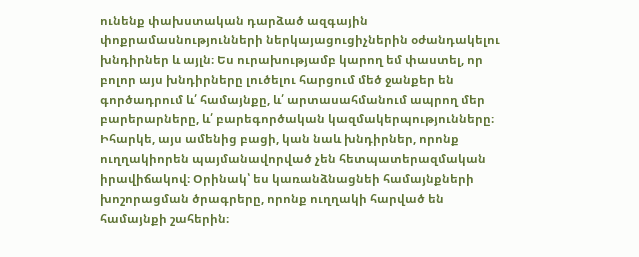ունենք փախստական դարձած ազգային փոքրամասնությունների ներկայացուցիչներին օժանդակելու խնդիրներ և այլն։ Ես ուրախությամբ կարող եմ փաստել, որ բոլոր այս խնդիրները լուծելու հարցում մեծ ջանքեր են գործադրում և՛ համայնքը, և՛ արտասահմանում ապրող մեր բարերարները, և՛ բարեգործական կազմակերպությունները։ Իհարկե, այս ամենից բացի, կան նաև խնդիրներ, որոնք ուղղակիորեն պայմանավորված չեն հետպատերազմական իրավիճակով։ Օրինակ՝ ես կառանձնացնեի համայնքների խոշորացման ծրագրերը, որոնք ուղղակի հարված են համայնքի շահերին։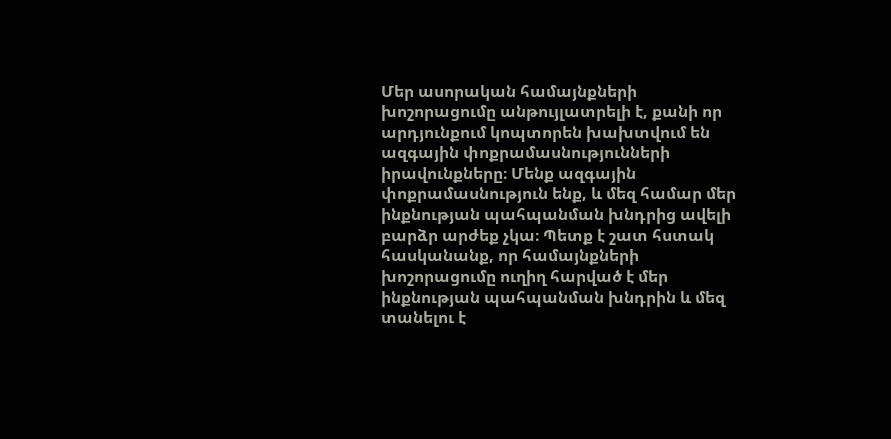Մեր ասորական համայնքների խոշորացումը անթույլատրելի է, քանի որ արդյունքում կոպտորեն խախտվում են ազգային փոքրամասնությունների իրավունքները։ Մենք ազգային փոքրամասնություն ենք, և մեզ համար մեր ինքնության պահպանման խնդրից ավելի բարձր արժեք չկա։ Պետք է շատ հստակ հասկանանք, որ համայնքների խոշորացումը ուղիղ հարված է մեր ինքնության պահպանման խնդրին և մեզ տանելու է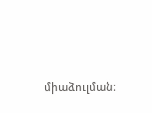միաձուլման։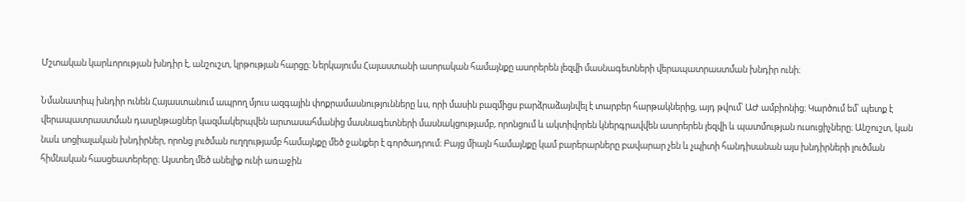Մշտական կարևորության խնդիր է, անշուշտ, կրթության հարցը։ Ներկայումս Հայաստանի ասորական համայնքը ասորերեն լեզվի մասնագետների վերապատրաստման խնդիր ունի։

Նմանատիպ խնդիր ունեն Հայաստանում ապրող մյուս ազգային փոքրամասնությունները ևս, որի մասին բազմիցս բարձրաձայնվել է տարբեր հարթակներից, այդ թվում՝ ԱԺ ամբիոնից։ Կարծում եմ՝ պետք է վերապատրաստման դասընթացներ կազմակերպվեն արտասահմանից մասնագետների մասնակցությամբ, որոնցում և ակտիվորեն կներգրավվեն ասորերեն լեզվի և պատմության ուսուցիչները։ Անշուշտ, կան նաև սոցիալական խնդիրներ, որոնց լուծման ուղղությամբ համայնքը մեծ ջանքեր է գործադրում։ Բայց միայն համայնքը կամ բարերարները բավարար չեն և չպիտի հանդիսանան այս խնդիրների լուծման հիմնական հասցեատերերը։ Այստեղ մեծ անելիք ունի առաջին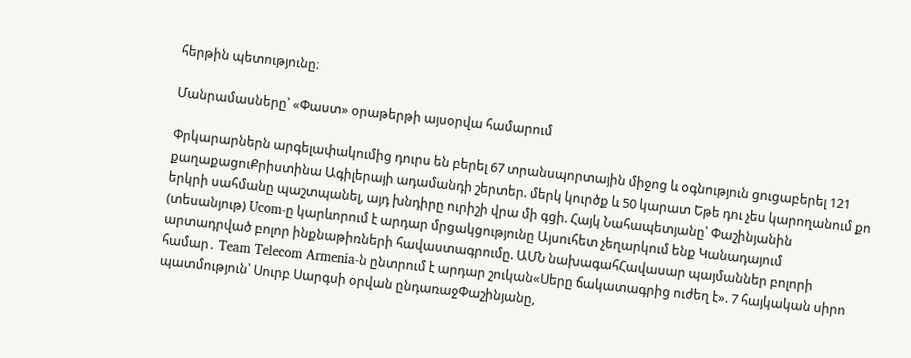հերթին պետությունը։

Մանրամասները՝ «Փաստ» օրաթերթի այսօրվա համարում

Փրկարարներն արգելափակումից դուրս են բերել 67 տրանսպորտային միջոց և օգնություն ցուցաբերել 121 քաղաքացուՔրիստինա Ագիլերայի ադամանդի շերտեր. մերկ կուրծք և 50 կարատ Եթե դու չես կարողանում քո երկրի սահմանը պաշտպանել, այդ խնդիրը ուրիշի վրա մի գցի. Հայկ Նահապետյանը՝ Փաշինյանին (տեսանյութ) Ucom-ը կարևորում է արդար մրցակցությունը Այսուհետ չեղարկում ենք Կանադայում արտադրված բոլոր ինքնաթիռների հավաստագրումը. ԱՄՆ նախագահՀավասար պայմաններ բոլորի համար․ Team Telecom Armenia-ն ընտրում է արդար շուկան«Սերը ճակատագրից ուժեղ է». 7 հայկական սիրո պատմություն՝ Սուրբ Սարգսի օրվան ընդառաջՓաշինյանը,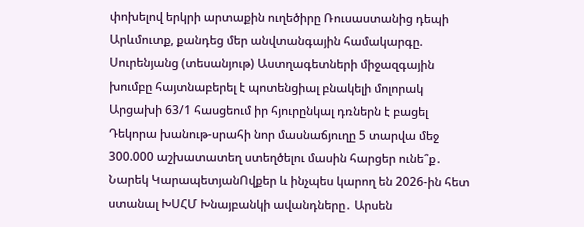փոխելով երկրի արտաքին ուղեծիրը Ռուսաստանից դեպի Արևմուտք, քանդեց մեր անվտանգային համակարգը. Սուրենյանց (տեսանյութ) Աստղագետների միջազգային խումբը հայտնաբերել է պոտենցիալ բնակելի մոլորակ Արցախի 63/1 հասցեում իր հյուրընկալ դռներն է բացել Դեկորա խանութ-սրահի նոր մասնաճյուղը 5 տարվա մեջ 300.000 աշխատատեղ ստեղծելու մասին հարցեր ունե՞ք․ Նարեկ ԿարապետյանՈվքեր և ինչպես կարող են 2026-ին հետ ստանալ ԽՍՀՄ Խնայբանկի ավանդները․ Արսեն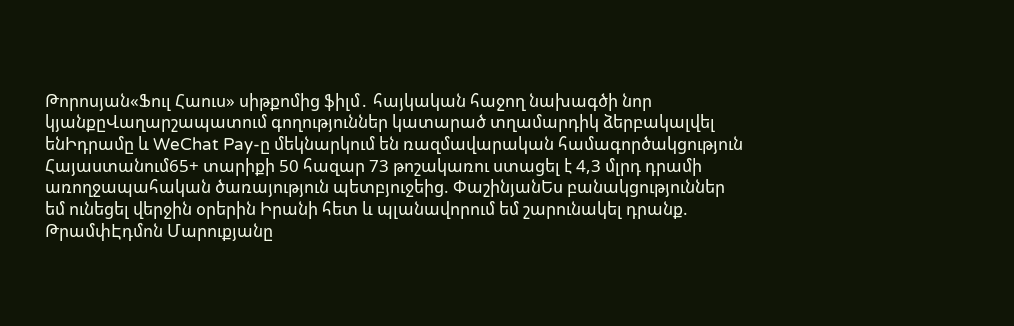Թորոսյան«Ֆուլ Հաուս» սիթքոմից ֆիլմ․ հայկական հաջող նախագծի նոր կյանքըՎաղարշապատում գողություններ կատարած տղամարդիկ ձերբակալվել ենԻդրամը և WeChat Pay-ը մեկնարկում են ռազմավարական համագործակցություն Հայաստանում65+ տարիքի 50 հազար 73 թոշակառու ստացել է 4,3 մլրդ դրամի առողջապահական ծառայություն պետբյուջեից. ՓաշինյանԵս բանակցություններ եմ ունեցել վերջին օրերին Իրանի հետ և պլանավորում եմ շարունակել դրանք. ԹրամփԷդմոն Մարուքյանը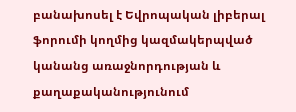բանախոսել է Եվրոպական լիբերալ ֆորումի կողմից կազմակերպված կանանց առաջնորդության և քաղաքականությունում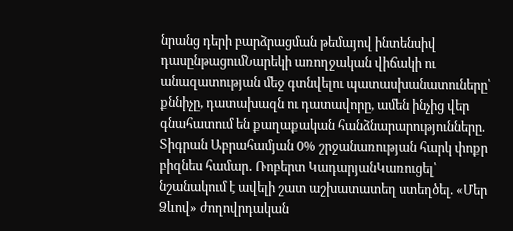նրանց դերի բարձրացման թեմայով ինտենսիվ դասընթացումՆարեկի առողջական վիճակի ու անազատության մեջ գտնվելու պատասխանատուները՝ քննիչը, դատախազն ու դատավորը, ամեն ինչից վեր գնահատում են քաղաքական հանձնարարությունները. Տիգրան Աբրահամյան 0% շրջանառության հարկ փոքր բիզնես համար․ Ռոբերտ ԿադարյանԿառուցել՝ նշանակում է ավելի շատ աշխատատեղ ստեղծել. «Մեր Ձևով» ժողովրդական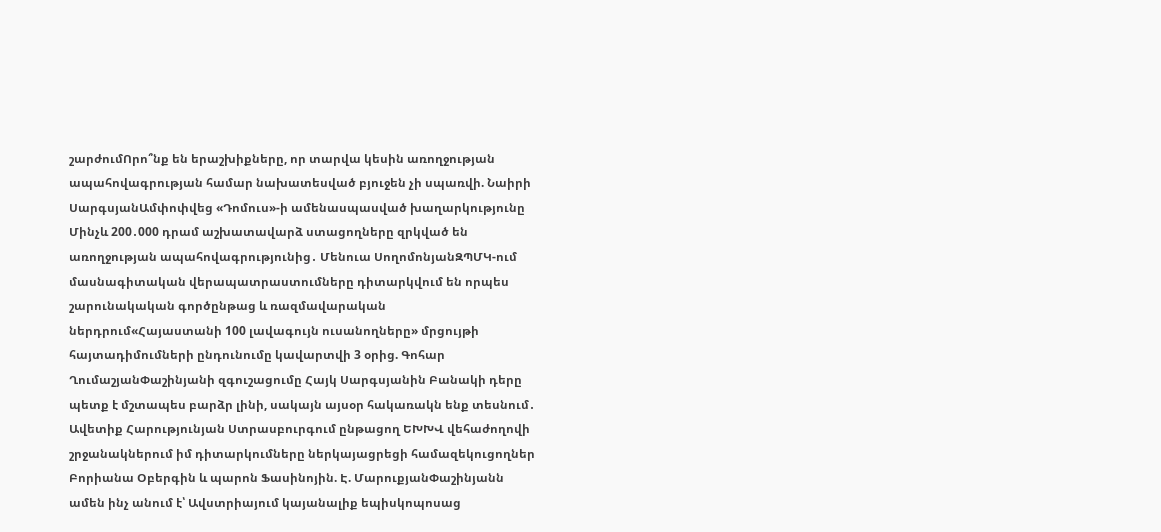շարժումՈրո՞նք են երաշխիքները, որ տարվա կեսին առողջության ապահովագրության համար նախատեսված բյուջեն չի սպառվի. Նաիրի ՍարգսյանԱմփոփվեց «Դոմուս»-ի ամենասպասված խաղարկությունը Մինչև 200․000 դրամ աշխատավարձ ստացողները զրկված են առողջության ապահովագրությունից․ Մենուա ՍողոմոնյանԶՊՄԿ-ում մասնագիտական վերապատրաստումները դիտարկվում են որպես շարունակական գործընթաց և ռազմավարական ներդրում«Հայաստանի 100 լավագույն ուսանողները» մրցույթի հայտադիմումների ընդունումը կավարտվի 3 օրից. Գոհար ՂումաշյանՓաշինյանի զգուշացումը Հայկ Սարգսյանին Բանակի դերը պետք է մշտապես բարձր լինի, սակայն այսօր հակառակն ենք տեսնում․ Ավետիք Հարությունյան Ստրասբուրգում ընթացող ԵԽԽՎ վեհաժողովի շրջանակներում իմ դիտարկումները ներկայացրեցի համազեկուցողներ Բորիանա Օբերգին և պարոն Ֆասինոյին. Է. ՄարուքյանՓաշինյանն ամեն ինչ անում է՝ Ավստրիայում կայանալիք եպիսկոպոսաց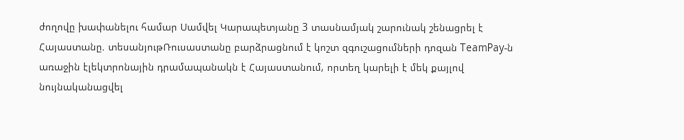ժողովը խափանելու համար Սամվել Կարապետյանը 3 տասնամյակ շարունակ շենացրել է Հայաստանը. տեսանյութՌուսաստանը բարձրացնում է կոշտ զգուշացումների դոզան TeamPay-ն առաջին էլեկտրոնային դրամապանակն է Հայաստանում, որտեղ կարելի է մեկ քայլով նույնականացվել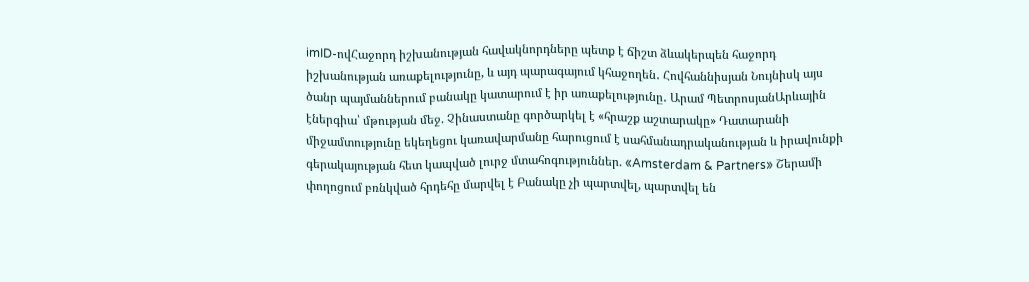imID-ովՀաջորդ իշխանության հավակնորդները պետք է ճիշտ ձևակերպեն հաջորդ իշխանության առաքելությունը, և այդ պարագայում կհաջողեն․ Հովհաննիսյան Նույնիսկ այս ծանր պայմաններում բանակը կատարում է իր առաքելությունը․ Արամ ՊետրոսյանԱրևային էներգիա՝ մթության մեջ. Չինաստանը գործարկել է «հրաշք աշտարակը» Դատարանի միջամտությունը եկեղեցու կառավարմանը հարուցում է սահմանադրականության և իրավունքի գերակայության հետ կապված լուրջ մտահոգություններ. «Amsterdam & Partners» Շերամի փողոցում բռնկված հրդեհը մարվել է Բանակը չի պարտվել, պարտվել են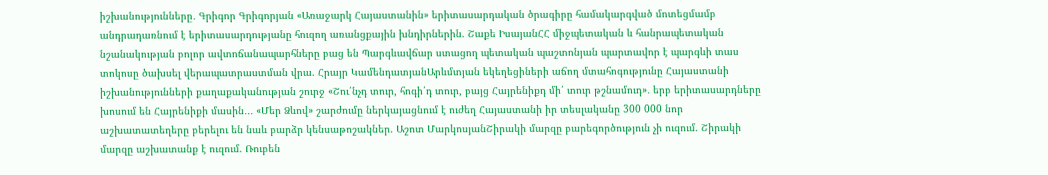իշխանությունները․ Գրիգոր Գրիգորյան «Առաջարկ Հայաստանին» երիտասարդական ծրագիրը համակարգված մոտեցմամբ անդրադառնում է երիտասարդությանը հուզող առանցքային խնդիրներին. Շաքե ԻսայանՀՀ միջպետական և հանրապետական նշանակության բոլոր ավտոճանապարհները բաց են Պարգևավճար ստացող պետական պաշտոնյան պարտավոր է պարգևի տաս տոկոսը ծախսել վերապատրաստման վրա. Հրայր ԿամենդատյանԱրևմտյան եկեղեցիների աճող մտահոգությունը Հայաստանի իշխանությունների քաղաքականության շուրջ «Շու՛նչդ տուր, հոգի՛դ տուր, բայց Հայրենիքդ մի՛ տուր թշնամուդ»․ երբ երիտասարդները խոսում են Հայրենիքի մասին․․․ «Մեր Ձևով» շարժումը ներկայացնում է ուժեղ Հայաստանի իր տեսլականը 300 000 նոր աշխատատեղերը բերելու են նաև բարձր կենսաթոշակներ. Աշոտ ՄարկոսյանՇիրակի մարզը բարեգործություն չի ուզում. Շիրակի մարզը աշխատանք է ուզում. Ռուբեն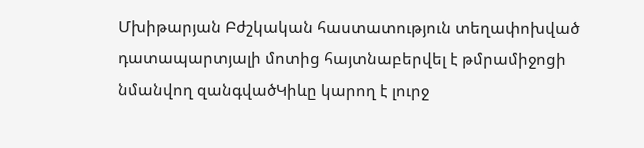Մխիթարյան Բժշկական հաստատություն տեղափոխված դատապարտյալի մոտից հայտնաբերվել է թմրամիջոցի նմանվող զանգվածԿիևը կարող է լուրջ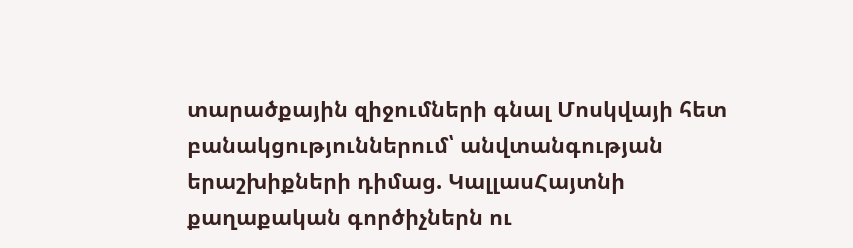տարածքային զիջումների գնալ Մոսկվայի հետ բանակցություններում՝ անվտանգության երաշխիքների դիմաց. ԿալլասՀայտնի քաղաքական գործիչներն ու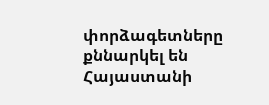փորձագետները քննարկել են Հայաստանի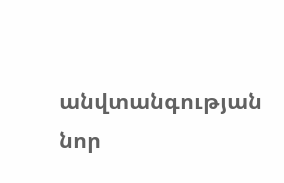անվտանգության նոր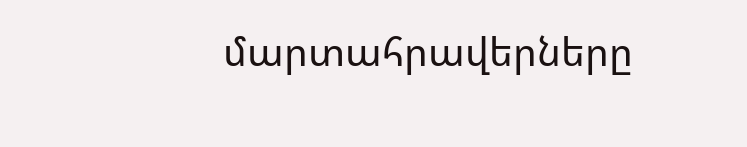մարտահրավերները